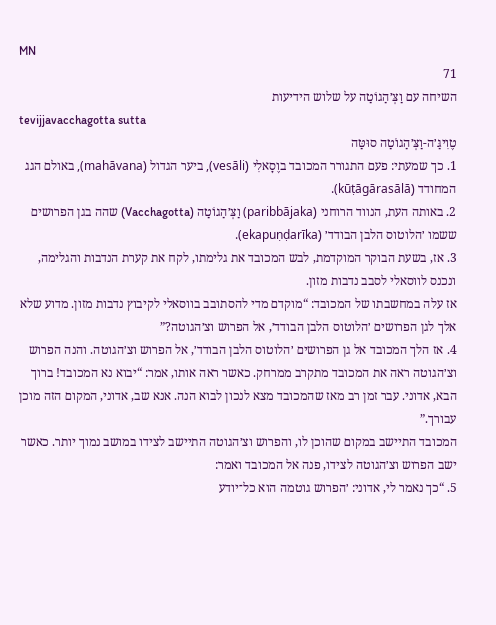MN
71
השיחה עם וַצְּ׳הַגוֹטַה על שלוש הידיעות
tevijjavacchagotta sutta
טֶוִיגַּ׳ה-וַצְּ׳הַגוֹטַה סוּטַּה
1. כך שמעתי: פעם התגורר המכובד בוֶסָאלִי (vesāli), ביער הגדול (mahāvana), באולם הגג המחודד (kūṭāgārasālā).
2. באותה העת, הנווד הרוחני (paribbājaka) וַצְּ׳הַגוֹטַה (Vacchagotta) שהה בגן הפרושים ששמו ׳הלוטוס הלבן הבודד׳ (ekapuṇḍarīka).
3. אז, בשעת הבוקר המוקדמת, לבש המכובד את גלימתו, לקח את קערת הנדבות והגלימה, ונכנס לווסאלי לסבב נדבות מזון.
אז עלה במחשבתו של המכובד: “מוקדם מדי להסתובב בווסאלי לקיבוץ נדבות מזון. מדוע שלא אלך לגן הפרושים ׳הלוטוס הלבן הבודד׳, אל הפרוש וצ׳הגוטה?”
4. אז הלך המכובד אל גן הפרושים ׳הלוטוס הלבן הבודד׳, אל הפרוש וצ׳הגוטה. והנה הפרוש וצ׳הגוטה ראה את המכובד מתקרב ממרחק. כאשר ראה אותו, אמר: “יבוא נא המכובד! ברוך הבא, אדוני. עבר זמן רב מאז שהמכובד מצא לנכון לבוא הנה. אנא שב, אדוני, המקום הזה מוכן עבורך.”
המכובד התיישב במקום שהוכן לו, והפרוש וצ׳הגוטה התיישב לצידו במושב נמוך יותר. כאשר ישב הפרוש וצ׳הגוטה לצידו, פנה אל המכובד ואמר:
5. “כך נאמר לי, אדוני: ׳הפרוש גוטמה הוא כל־יודע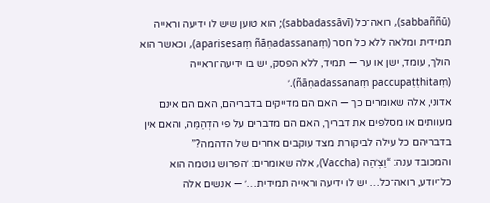(sabbaññū), רואה־כל (sabbadassāvī); הוא טוען שיש לו ידיעה וראייה תמידית ומלאה ללא כל חסר (aparisesaṃ ñāṇadassanaṃ), וכאשר הוא הולך, עומד, ישן או ער — תמיד, ללא הפסק, יש בו ידיעה־וראייה (ñāṇadassanaṃ paccupaṭṭhitaṃ).׳
אדוני, אלה שאומרים כך — האם הם מדייקים בדבריהם, האם הם אינם מעוותים או מסלפים את דבריך, האם הם מדברים על פי הדְהַמַּה, והאם אין בדבריהם כל עילה לביקורת מצד עוקבים אחרים של הדהמה?”
והמכובד ענה: “וַצְ׳הַה (Vaccha), אלה שאומרים: ׳הפרוש גוטמה הוא כל־יודע, רואה־כל… יש לו ידיעה וראייה תמידית…׳ — אנשים אלה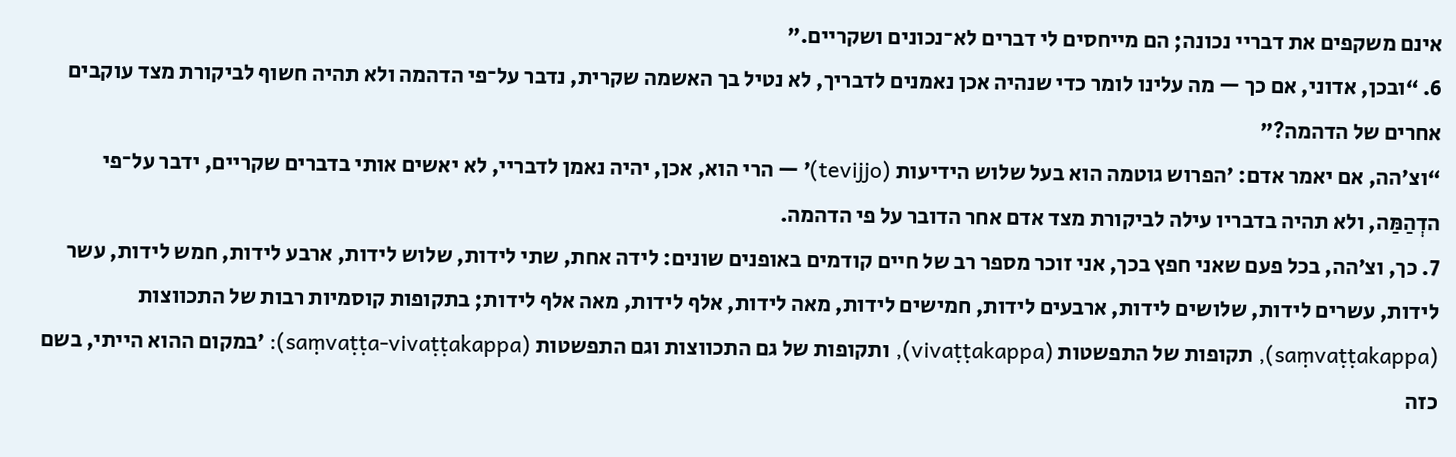אינם משקפים את דבריי נכונה; הם מייחסים לי דברים לא־נכונים ושקריים.”
6. “ובכן, אדוני, אם כך — מה עלינו לומר כדי שנהיה אכן נאמנים לדבריך, לא נטיל בך האשמה שקרית, נדבר על־פי הדהמה ולא תהיה חשוף לביקורת מצד עוקבים אחרים של הדהמה?”
“וצ׳הה, אם יאמר אדם: ׳הפרוש גוטמה הוא בעל שלוש הידיעות (tevijjo)׳ — הרי הוא, אכן, יהיה נאמן לדבריי, לא יאשים אותי בדברים שקריים, ידבר על־פי הדְהַמַּה, ולא תהיה בדבריו עילה לביקורת מצד אדם אחר הדובר על פי הדהמה.
7. כך, וצ׳הה, בכל פעם שאני חפץ בכך, אני זוכר מספר רב של חיים קודמים באופנים שונים: לידה אחת, שתי לידות, שלוש לידות, ארבע לידות, חמש לידות, עשר לידות, עשרים לידות, שלושים לידות, ארבעים לידות, חמישים לידות, מאה לידות, אלף לידות, מאה אלף לידות; בתקופות קוסמיות רבות של התכווצות (saṃvaṭṭakappa), תקופות של התפשטות (vivaṭṭakappa), ותקופות של גם התכווצות וגם התפשטות (saṃvaṭṭa-vivaṭṭakappa): ׳במקום ההוא הייתי, בשם כזה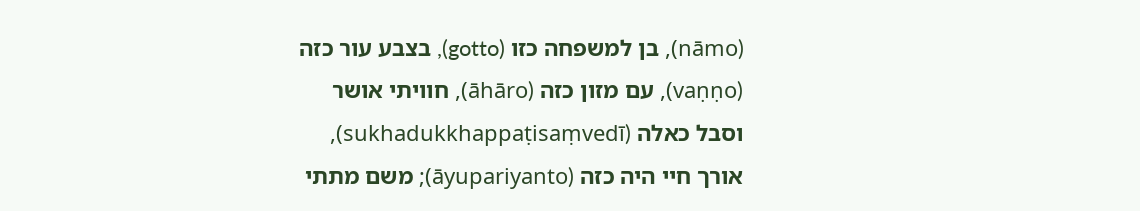(nāmo), בן למשפחה כזו (gotto), בצבע עור כזה (vaṇṇo), עם מזון כזה (āhāro), חוויתי אושר וסבל כאלה (sukhadukkhappaṭisaṃvedī), אורך חיי היה כזה (āyupariyanto); משם מתתי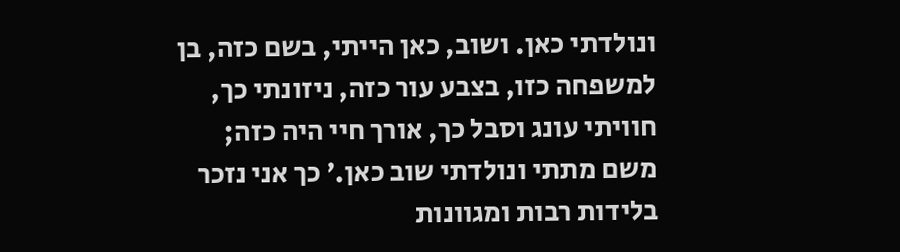ונולדתי כאן. ושוב, כאן הייתי, בשם כזה, בן למשפחה כזו, בצבע עור כזה, ניזונתי כך, חוויתי עונג וסבל כך, אורך חיי היה כזה; משם מתתי ונולדתי שוב כאן.׳ כך אני נזכר בלידות רבות ומגוונות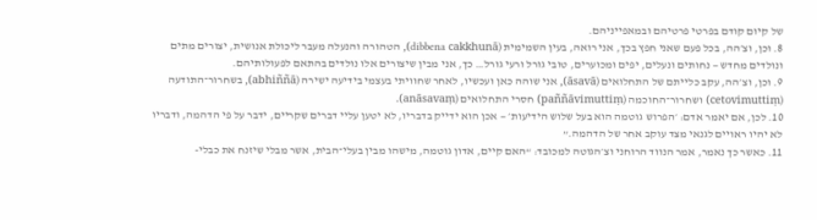של קיום קודם בפרטי פרטיהם ובמאפייניהם.
8. וכן, וצ׳הה, בכל פעם שאני חפץ בכך, אני רואה, בעין השמימית (dibbena cakkhunā), הטהורה והנעלה מעבר ליכולת אנושית, יצורים מתים ונולדים מחדש — נחותים ונעלים, יפים ומכוערים, טובי גורל ורעי גורל… כך, אני מבין שיצורים אלו נולדים בהתאם לפעולותיהם.
9. וכן, וצ׳הה, עקב כלייתם של התחלואים (āsavā), אני שוהה כאן ועכשיו, לאחר שחוויתי בעצמי בידיעה ישירה (abhiññā), בשחרור־התודעה (cetovimuttiṃ) ושחרור־החוכמה (paññāvimuttiṃ) חסרי התחלואים (anāsavaṃ).
10. לכן, אם יאמר אדם: ׳הפרוש גוטמה הוא בעל שלוש הידיעות׳ — אכן הוא ידייק בדבריו, לא יטען עליי דברים שקריים, ידבר על פי הדהמה, ודבריו לא יהיו ראויים לגנאי מצד עוקב אחר של הדהמה.”
11. כאשר כך נאמר, אמר הנווד הרוחני וצ׳הגוטה למכובד: “האם קיים, אדון גוטמה, מישהו מבין בעלי־הבית, אשר מבלי שיזנח את כבלי-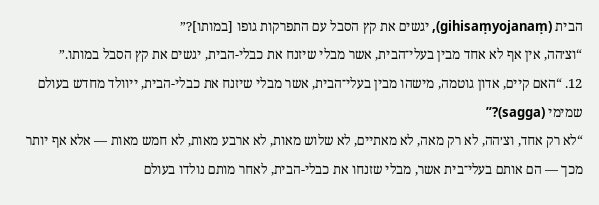הבית (gihisaṃyojanaṃ), יגשים את קץ הסבל עם התפרקות גופו [במותו]?”
“וצ׳הה, אין אף לא אחד מבין בעלי־הבית, אשר מבלי שיזנח את כבלי-הבית, יגשים את קץ הסבל במותו.”
12. “האם קיים, אדון גוטמה, מישהו מבין בעלי־הבית, אשר מבלי שיזנח את כבלי-הבית, ייוולד מחדש בעולם שמימי (sagga)?”
“לא רק אחד, וצ׳הה, לא רק מאה, לא מאתיים, לא שלוש מאות, לא ארבע מאות, לא חמש מאות — אלא אף יותר מכך — הם אותם בעלי־בית אשר, מבלי שזנחו את כבלי-הבית, לאחר מותם נולדו בעולם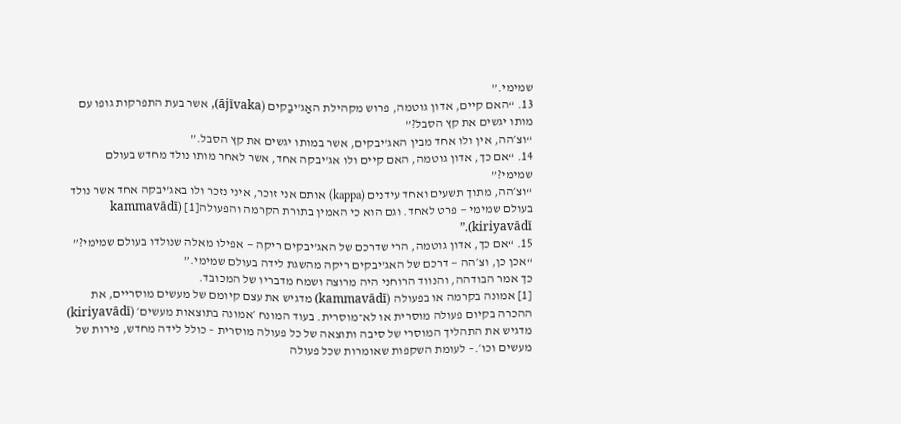שמימי.”
13. “האם קיים, אדון גוטמה, פרוש מקהילת האַג'יבַקים (ājīvaka), אשר בעת התפרקות גופו עם מותו יגשים את קץ הסבל?”
“וצ׳הה, אין ולו אחד מבין האג'יבקים, אשר במותו יגשים את קץ הסבל.”
14. “אם כך, אדון גוטמה, האם קיים ולו אג'יבקה אחד, אשר לאחר מותו נולד מחדש בעולם שמימי?”
“וצ׳הה, מתוך תשעים ואחד עידנים (kappa) אותם אני זוכר, איני נזכר ולו באג'יבקה אחד אשר נולד בעולם שמימי — פרט לאחד. וגם הוא כי האמין בתורת הקרמה והפעולה[1] (kammavādī kiriyavādī).”
15. “אם כך, אדון גוטמה, הרי שדרכם של האג'יבקים ריקה — אפילו מאלה שנולדו בעולם שמימי?”
“אכן כן, וצ׳הה — דרכם של האג'יבקים ריקה מהשגת לידה בעולם שמימי.”
כך אמר הבודהה, והנווד הרוחני היה מרוצה ושמח מדבריו של המכובד.
[1] אמונה בקרמה או בפעולה (kammavādī) מדגיש את עצם קיומם של מעשים מוסריים, את ההכרה בקיום פעולה מוסרית או לא־מוסרית. בעוד המונח ׳אמונה בתוצאות מעשים׳ (kiriyavādī) מדגיש את התהליך המוסרי של סיבה ותוצאה של כל פעולה מוסרית – כולל לידה מחדש, פירות של מעשים וכו׳.– לעומת השקפות שאומרות שכל פעולה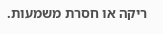ריקה או חסרת משמעות.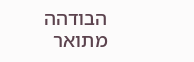הבודהה מתואר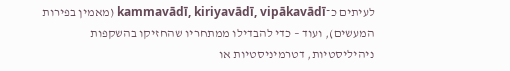לעיתים כ־kammavādī, kiriyavādī, vipākavādī (מאמין בפירות המעשים), ועוד – כדי להבדילו ממתחריו שהחזיקו בהשקפות ניהיליסטיות, דטרמיניסטיות או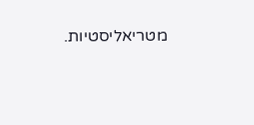מטריאליסטיות.